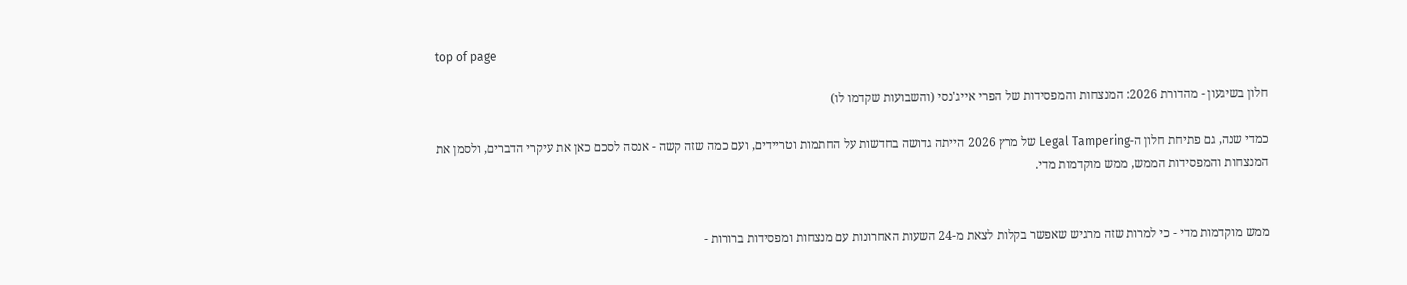top of page

חלון בשיגעון - מהדורת 2026: המנצחות והמפסידות של הפרי אייג'נסי (והשבועות שקדמו לו)

כמדי שנה, גם פתיחת חלון ה-Legal Tampering של מרץ 2026 הייתה גדושה בחדשות על החתמות וטריידים, ועם כמה שזה קשה - אנסה לסכם כאן את עיקרי הדברים, ולסמן את המנצחות והמפסידות הממש, ממש מוקדמות מדי.


ממש מוקדמות מדי - כי למרות שזה מרגיש שאפשר בקלות לצאת מ-24 השעות האחרונות עם מנצחות ומפסידות ברורות -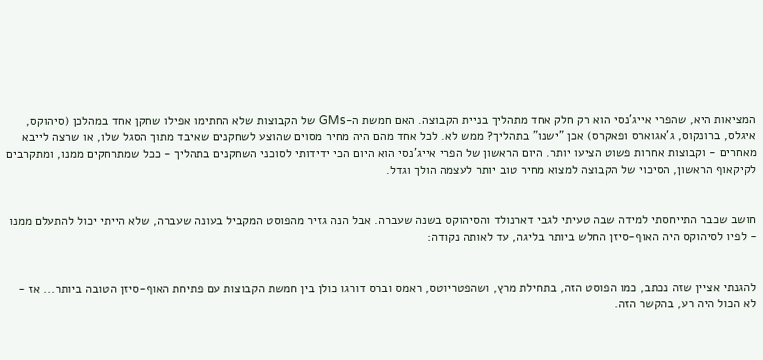המציאות היא, שהפרי אייג'נסי הוא רק חלק אחד מתהליך בניית הקבוצה. האם חמשת ה-GMs של הקבוצות שלא החתימו אפילו שחקן אחד במהלכן (סיהוקס, איגלס, ברונקוס, ג'אגוארס ופאקרס) אכן "ישנו" בתהליך? ממש לא. לכל אחד מהם היה מחיר מסוים שהוצע לשחקנים שאיבד מתוך הסגל שלו, או שרצה לייבא מאחרים - וקבוצות אחרות פשוט הציעו יותר. היום הראשון של הפרי אייג'נסי הוא היום הכי ידידותי לסוכני השחקנים בתהליך - ככל שמתרחקים ממנו, ומתקרבים לקיקאוף הראשון, הסיכוי של הקבוצה למצוא מחיר טוב יותר לעצמה הולך וגדל.


חושב שכבר התייחסתי למידה שבה טעיתי לגבי דארנולד והסיהוקס בשנה שעברה. אבל הנה גזיר מהפוסט המקביל בעונה שעברה, שלא הייתי יכול להתעלם ממנו - לפיו לסיהוקס היה האוף-סיזן החלש ביותר בליגה, עד לאותה נקודה:


להגנתי אציין שזה נכתב, כמו הפוסט הזה, בתחילת מרץ, ושהפטריוטס, ראמס וברס דורגו כולן בין חמשת הקבוצות עם פתיחת האוף-סיזן הטובה ביותר... אז - לא הכול היה רע, בהקשר הזה.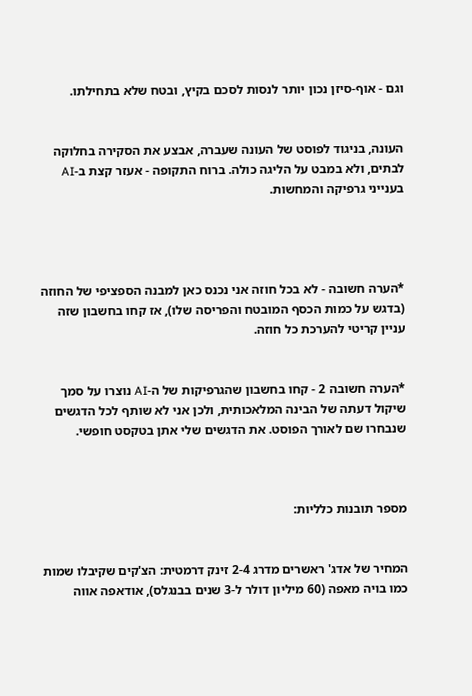וגם - אוף-סיזן נכון יותר לנסות לסכם בקיץ, ובטח שלא בתחילתו.


העונה, בניגוד לפוסט של העונה שעברה, אבצע את הסקירה בחלוקה לבתים, ולא במבט על הליגה כולה. ברוח התקופה - אעזר קצת ב-AI בענייני גרפיקה והמחשות.




*הערה חשובה - לא בכל חוזה אני נכנס כאן למבנה הספציפי של החוזה (בדגש על כמות הכסף המובטח והפריסה שלו), אז קחו בחשבון שזה עניין קריטי להערכת כל חוזה.


*הערה חשובה 2 - קחו בחשבון שהגרפיקות של ה-AI נוצרו על סמך שיקול דעתה של הבינה המלאכותית, ולכן אני לא שותף לכל הדגשים שנבחרו שם לאורך הפוסט. את הדגשים שלי אתן בטקסט חופשי.



מספר תובנות כלליות:


המחיר של אדג' ראשרים מדרג 2-4 זינק דרמטית: הצ'קים שקיבלו שמות כמו בויה מאפה (60 מיליון דולר ל-3 שנים בבנגלס), אודאפה אווה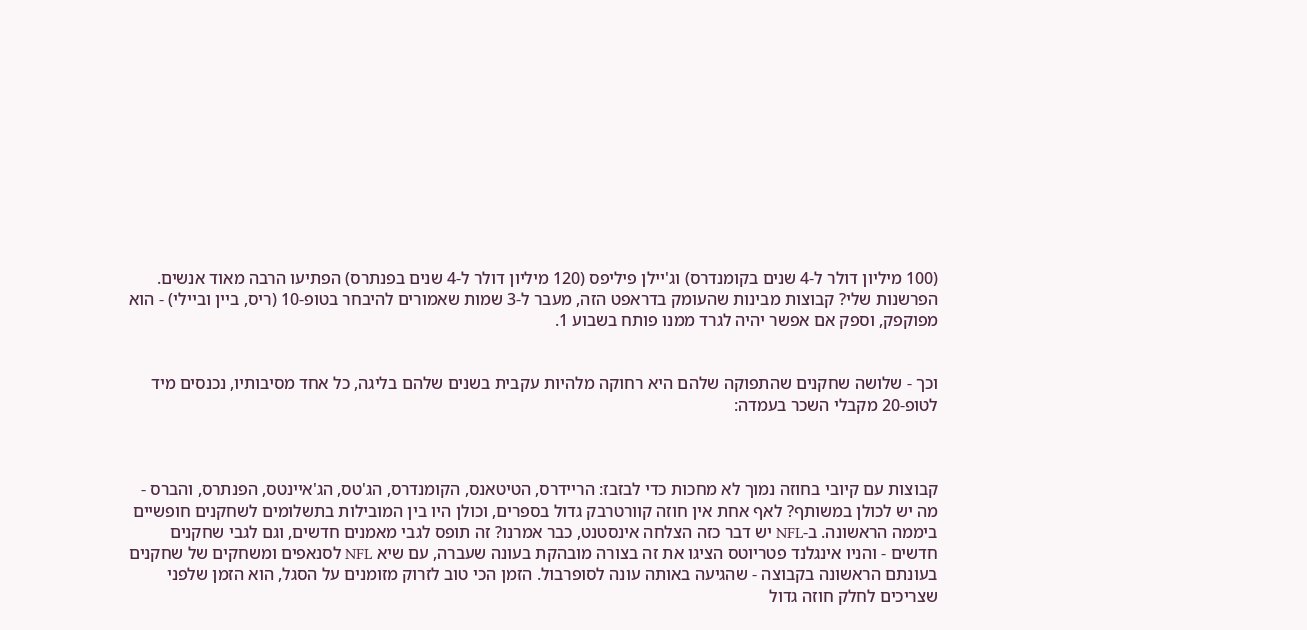(100 מיליון דולר ל-4 שנים בקומנדרס) וג'יילן פיליפס (120 מיליון דולר ל-4 שנים בפנתרס) הפתיעו הרבה מאוד אנשים. הפרשנות שלי? קבוצות מבינות שהעומק בדראפט הזה, מעבר ל-3 שמות שאמורים להיבחר בטופ-10 (ריס, ביין וביילי) - הוא מפוקפק, וספק אם אפשר יהיה לגרד ממנו פותח בשבוע 1.


וכך - שלושה שחקנים שהתפוקה שלהם היא רחוקה מלהיות עקבית בשנים שלהם בליגה, כל אחד מסיבותיו, נכנסים מיד לטופ-20 מקבלי השכר בעמדה:



קבוצות עם קיובי בחוזה נמוך לא מחכות כדי לבזבז: הריידרס, הטיטאנס, הקומנדרס, הג'טס, הג'איינטס, הפנתרס, והברס - מה יש לכולן במשותף? לאף אחת אין חוזה קוורטרבק גדול בספרים, וכולן היו בין המובילות בתשלומים לשחקנים חופשיים ביממה הראשונה. ב-NFL יש דבר כזה הצלחה אינסטנט, כבר אמרנו? זה תופס לגבי מאמנים חדשים, וגם לגבי שחקנים חדשים - והניו אינגלנד פטריוטס הציגו את זה בצורה מובהקת בעונה שעברה, עם שיא NFL לסנאפים ומשחקים של שחקנים בעונתם הראשונה בקבוצה - שהגיעה באותה עונה לסופרבול. הזמן הכי טוב לזרוק מזומנים על הסגל, הוא הזמן שלפני שצריכים לחלק חוזה גדול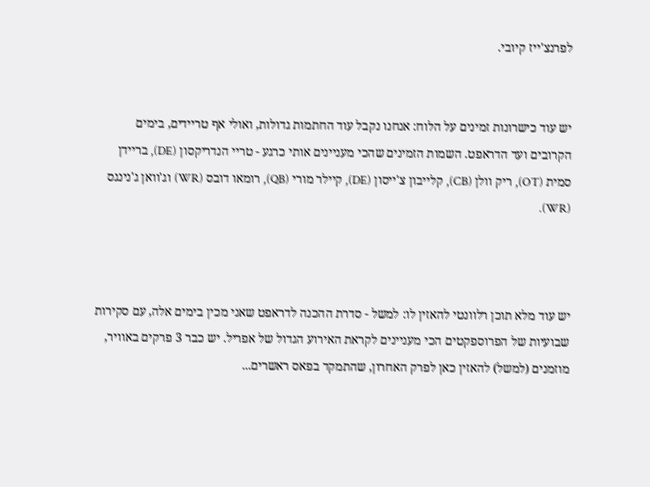לפרנצ'ייז קיובי.


יש עוד כישרונות זמינים על הלוח: אנחנו נקבל עוד החתמות גדולות, ואולי אף טריידים, בימים הקרובים ועד הדראפט. השמות הזמינים שהכי מעניינים אותי כרגע - טריי הנדריקסון (DE), בריידן סמית (OT), ריק וולן (CB), קלייבון צ'ייסון (DE), קיילר מורי (QB), רומאו דובס (WR) וג'וואן ג'נינגס (WR).



יש עוד מלא תוכן רלוונטי להאזין לו: למשל - סדרת ההכנה לדראפט שאני מכין בימים אלה, עם סקירות שבועיות של הפרוספקטים הכי מעניינים לקראת האירוע הגדול של אפריל. יש כבר 3 פרקים באוויר, מוזמנים (למשל) להאזין כאן לפרק האחרון, שהתמקד בפאס ראשרים...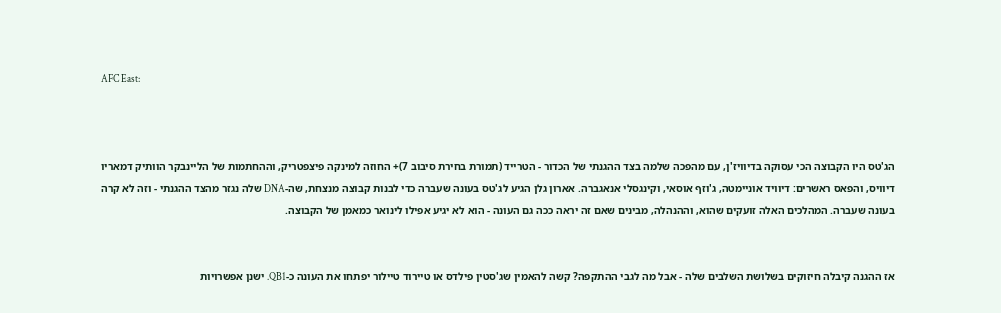AFC East:



הג'טס היו הקבוצה הכי עסוקה בדיוויז'ן, עם מהפכה שלמה בצד ההגנתי של הכדור - הטרייד (תמורת בחירת סיבוב 7)+ החוזה למינקה פיצפטריק, וההחתמות של הליינבקר הוותיק דמאריו דיוויס, והפאס ראשרים: דיוויד אוניימטה, ג'וזף אוסאי, וקינגסלי אנאגברה. אארון גלן הגיע לג'טס בעונה שעברה כדי לבנות קבוצה מנצחת, שה-DNA שלה נגזר מהצד ההגנתי - וזה לא קרה בעונה שעברה. המהלכים האלה זועקים שהוא, וההנהלה, מבינים שאם זה יראה ככה גם העונה - הוא לא יגיע אפילו לינואר כמאמן של הקבוצה.


אז ההגנה קיבלה חיזוקים בשלושת השלבים שלה - אבל מה לגבי ההתקפה? קשה להאמין שג'סטין פילדס או טיירוד טיילור יפתחו את העונה כ-QB1. ישנן אפשרויות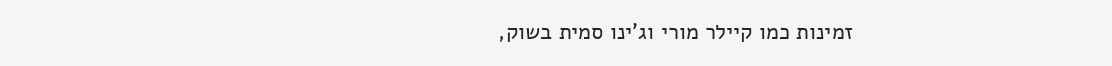זמינות כמו קיילר מורי וג'ינו סמית בשוק,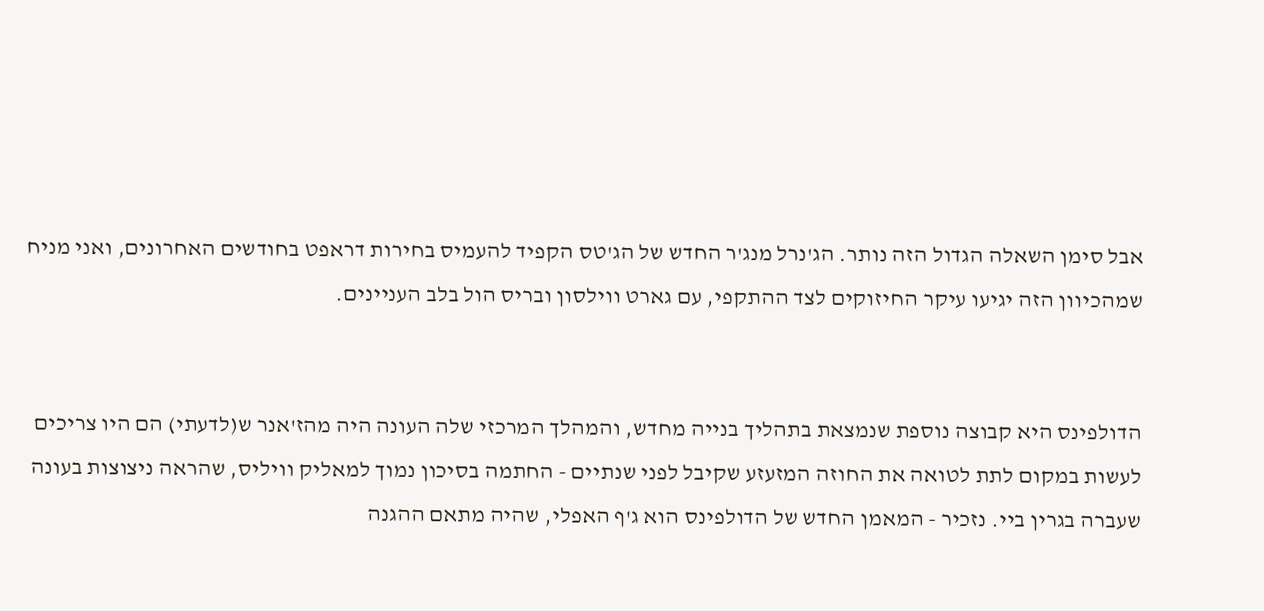אבל סימן השאלה הגדול הזה נותר. הג'נרל מנג'ר החדש של הג'טס הקפיד להעמיס בחירות דראפט בחודשים האחרונים, ואני מניח שמהכיוון הזה יגיעו עיקר החיזוקים לצד ההתקפי, עם גארט ווילסון ובריס הול בלב העניינים.


הדולפינס היא קבוצה נוספת שנמצאת בתהליך בנייה מחדש, והמהלך המרכזי שלה העונה היה מהז'אנר ש(לדעתי) הם היו צריכים לעשות במקום לתת לטואה את החוזה המזעזע שקיבל לפני שנתיים - החתמה בסיכון נמוך למאליק וויליס, שהראה ניצוצות בעונה שעברה בגרין ביי. נזכיר - המאמן החדש של הדולפינס הוא ג'ף האפלי, שהיה מתאם ההגנה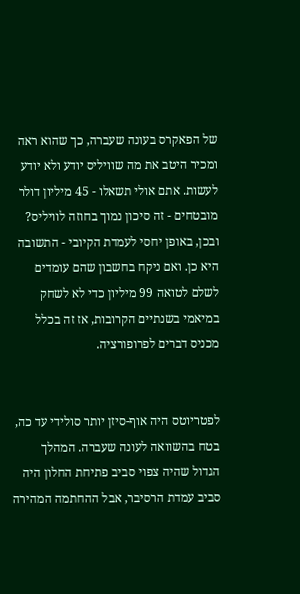של הפאקרס בעונה שעברה, כך שהוא ראה ומכיר היטב את מה שוויליס יודע ולא יודע לעשות. אתם אולי תשאלו - 45 מיליון דולר מובטחים - זה סיכון נמוך בחוזה לוויליס? ובכן, באופן יחסי לעמדת הקיובי - התשובה היא כן. ואם ניקח בחשבון שהם עומדים לשלם לטואה 99 מיליון כדי לא לשחק במיאמי בשנתיים הקרובות, אז זה בכלל מכניס דברים לפרופורציה.


לפטריוטס היה אוף-סיזן יותר סולידי עד כה, בטח בהשוואה לעונה שעברה. המהלך הגדול שהיה צפוי סביב פתיחת החלון היה סביב עמדת הרסיבר, אבל ההחתמה המהירה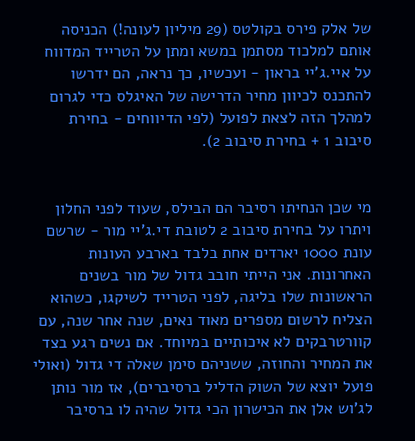של אלק פירס בקולטס (29 מיליון לעונה!) הכניסה אותם למלכוד מסתמן במשא ומתן על הטרייד המדווח על איי.ג'יי בראון - ועכשיו, כך נראה, הם ידרשו להתכנס לכיוון מחיר הדרישה של האיגלס כדי לגרום למהלך הזה לצאת לפועל (לפי הדיווחים - בחירת סיבוב 1 + בחירת סיבוב 2).


מי שכן הנחיתו רסיבר הם הבילס, שעוד לפני החלון ויתרו על בחירת סיבוב 2 לטובת די.ג'יי מור - שרשם עונת 1000 יארדים אחת בלבד בארבע העונות האחרונות. אני הייתי חובב גדול של מור בשנים הראשונות שלו בליגה, לפני הטרייד לשיקגו, כשהוא הצליח לרשום מספרים מאוד נאים, שנה אחר שנה, עם קוורטרבקים לא איכותיים במיוחד. אם נשים רגע בצד את המחיר והחוזה, ששניהם סימן שאלה די גדול (ואולי פועל יוצא של השוק הדליל ברסיברים), אז מור נותן לג'וש אלן את הכישרון הכי גדול שהיה לו ברסיבר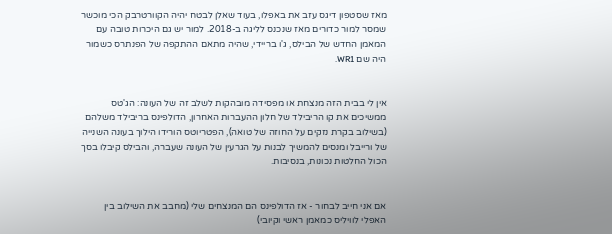מאז שסטפון דיגס עזב את באפלו, בעוד שאלן לבטח יהיה הקוורטרבק הכי מוכשר שמסר למור כדורים מאז שנכנס לליגה ב-2018. למור יש גם היכרות טובה עם המאמן החדש של הבילס, ג'ו בריידי, שהיה מתאם ההתקפה של הפנתרס כשמור היה שם WR1.


אין לי בבית הזה מנצחת או מפסידה מובהקות לשלב זה של העונה: הג'טס ממשיכים את קו הריבילד של חלון ההעברות האחרון, הדולפינס בריבילד משלהם (בשילוב בקרת נזקים על החוזה של טואה), הפטריוטס הורידו הילוך בעונה השנייה של ורייבל ומנסים להמשיך לבנות על הגרעין של העונה שעברה, והבילס קיבלו בסך הכול החלטות נכונות, בנסיבות.


אם אני חייב לבחור - אז הדולפינס הם המנצחים שלי (מחבב את השילוב בין האפלי לוויליס כמאמן ראשי וקיובי)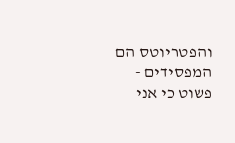והפטריוטס הם המפסידים - פשוט כי אני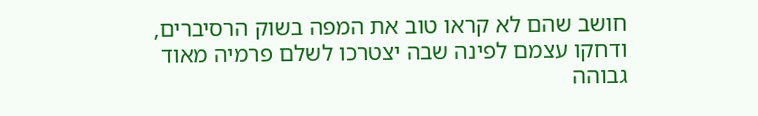חושב שהם לא קראו טוב את המפה בשוק הרסיברים, ודחקו עצמם לפינה שבה יצטרכו לשלם פרמיה מאוד גבוהה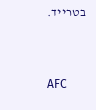בטרייד.


AFC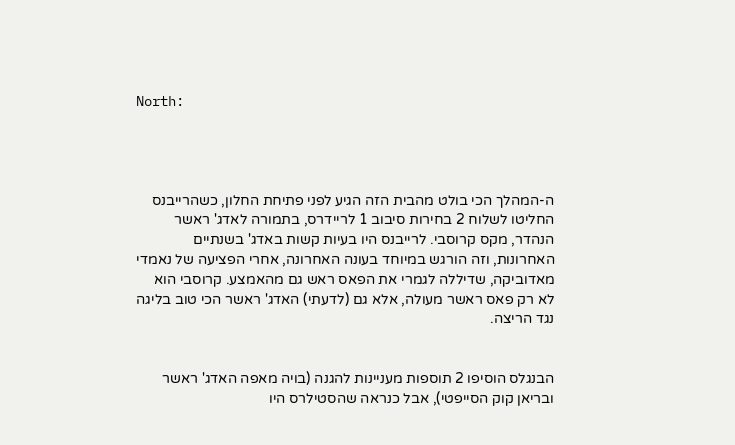North:




ה-המהלך הכי בולט מהבית הזה הגיע לפני פתיחת החלון, כשהרייבנס החליטו לשלוח 2 בחירות סיבוב 1 לריידרס, בתמורה לאדג' ראשר הנהדר, מקס קרוסבי. לרייבנס היו בעיות קשות באדג' בשנתיים האחרונות, וזה הורגש במיוחד בעונה האחרונה, אחרי הפציעה של נאמדי מאדוביקה, שדיללה לגמרי את הפאס ראש גם מהאמצע. קרוסבי הוא לא רק פאס ראשר מעולה, אלא גם (לדעתי) האדג' ראשר הכי טוב בליגה נגד הריצה.


הבנגלס הוסיפו 2 תוספות מעניינות להגנה (בויה מאפה האדג' ראשר ובריאן קוק הסייפטי), אבל כנראה שהסטילרס היו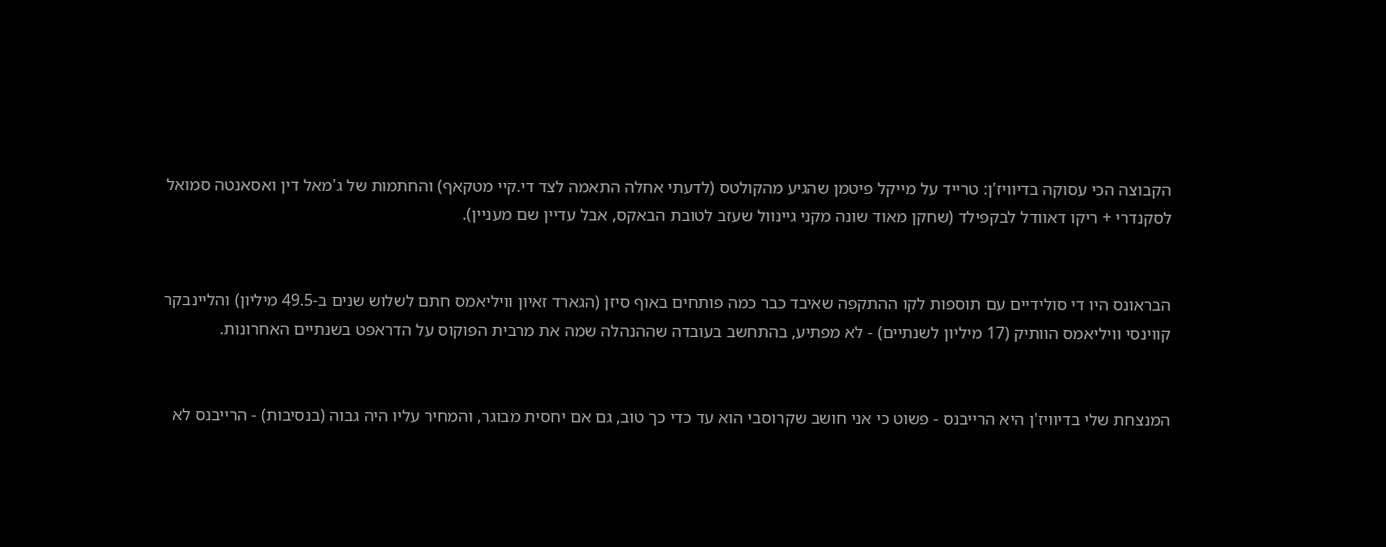הקבוצה הכי עסוקה בדיוויז'ן: טרייד על מייקל פיטמן שהגיע מהקולטס (לדעתי אחלה התאמה לצד די.קיי מטקאף) והחתמות של ג'מאל דין ואסאנטה סמואל לסקנדרי + ריקו דאוודל לבקפילד (שחקן מאוד שונה מקני גיינוול שעזב לטובת הבאקס, אבל עדיין שם מעניין).


הבראונס היו די סולידיים עם תוספות לקו ההתקפה שאיבד כבר כמה פותחים באוף סיזן (הגארד זאיון וויליאמס חתם לשלוש שנים ב-49.5 מיליון) והליינבקר קווינסי וויליאמס הוותיק (17 מיליון לשנתיים) - לא מפתיע, בהתחשב בעובדה שההנהלה שמה את מרבית הפוקוס על הדראפט בשנתיים האחרונות.


המנצחת שלי בדיוויז'ן היא הרייבנס - פשוט כי אני חושב שקרוסבי הוא עד כדי כך טוב, גם אם יחסית מבוגר, והמחיר עליו היה גבוה (בנסיבות) - הרייבנס לא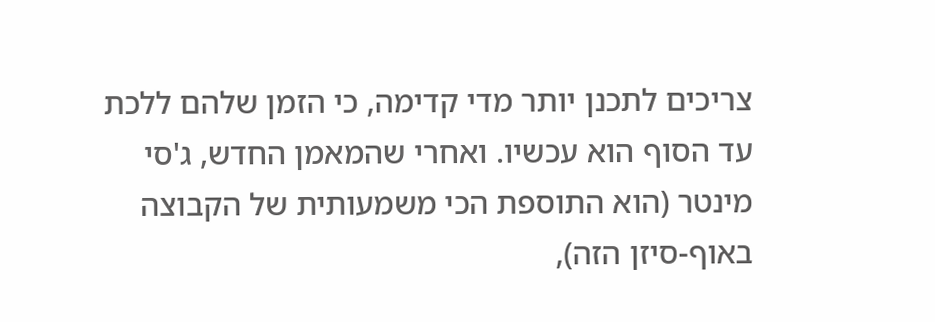צריכים לתכנן יותר מדי קדימה, כי הזמן שלהם ללכת עד הסוף הוא עכשיו. ואחרי שהמאמן החדש, ג'סי מינטר (הוא התוספת הכי משמעותית של הקבוצה באוף-סיזן הזה),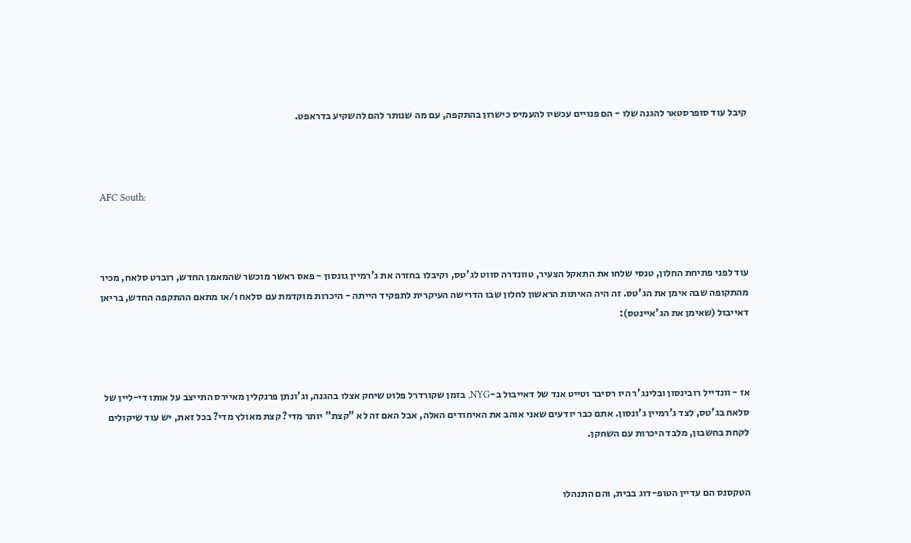קיבל עוד סופרסטאר להגנה שלו - הם פנויים עכשיו להעמיס כישרון בהתקפה, עם מה שנותר להם להשקיע בדראפט.



AFC South:



עוד לפני פתיחת החלון, טנסי שלחו את התאקל הצעיר, טוונדרה סווט לג'טס, וקיבלו בחזרה את ג'רמיין גונסון - פאס ראשר מוכשר שהמאמן החדש, רוברט סלאח, מכיר מהתקופה שבה אימן את הג'טס. זה היה האיתות הראשון לחלון שבו הדרישה העיקרית לתפקיד הייתה - היכרות מוקדמת עם סלאח ו/או מתאם ההתקפה החדש, בריאן דאייבול (שאימן את הג'איינטס):



אז - וונדייל רובינסון ובלינג'ר היו רסיבר וטייט אנד של דאייבול ב-NYG, בזמן שקורדרל פלוט שיחק אצלו בהגנה, וג'ונתן פרנקלין מאיירס התייצב על אותו די-ליין של סלאח בג'טס, לצד ג'רמיין ג'ונסון. אתם כבר יודעים שאני אוהב את האיחודים האלה, אבל האם זה לא "קצת" יותר מדי? קצת מאולץ מדי? בכל זאת, יש עוד שיקולים לקחת בחשבון, מלבד היכרות עם השחקן.


הטקסנס הם עדיין הטופ-דוג בבית, והם התנהלו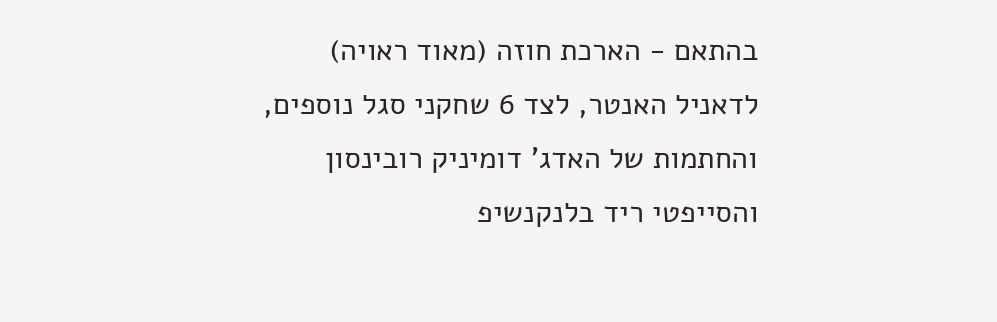בהתאם - הארכת חוזה (מאוד ראויה) לדאניל האנטר, לצד 6 שחקני סגל נוספים, והחתמות של האדג' דומיניק רובינסון והסייפטי ריד בלנקנשיפ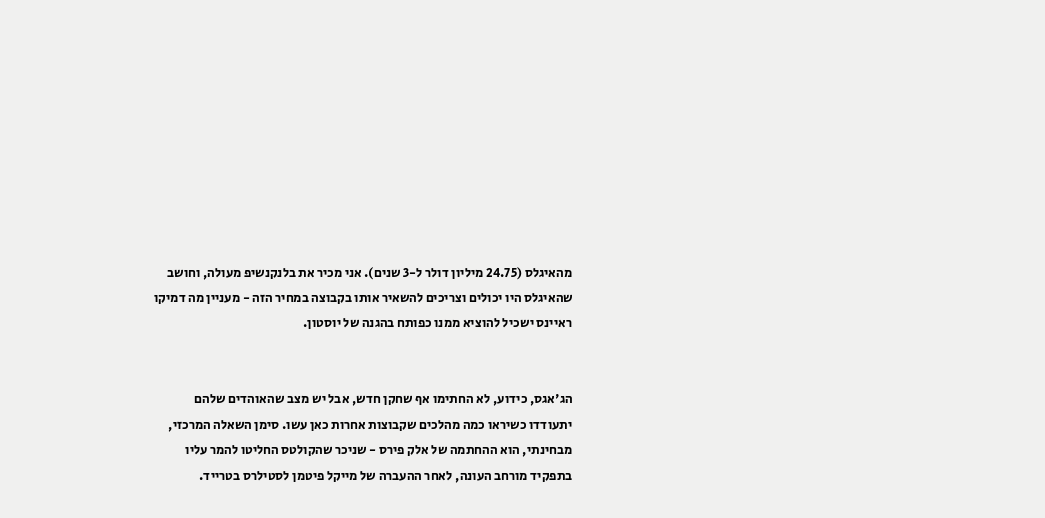מהאיגלס (24.75 מיליון דולר ל-3 שנים). אני מכיר את בלנקנשיפ מעולה, וחושב שהאיגלס היו יכולים וצריכים להשאיר אותו בקבוצה במחיר הזה - מעניין מה דמיקו ראיינס ישכיל להוציא ממנו כפותח בהגנה של יוסטון.


הג'אגס, כידוע, לא החתימו אף שחקן חדש, אבל יש מצב שהאוהדים שלהם יתעודדו כשיראו כמה מהלכים שקבוצות אחרות כאן עשו. סימן השאלה המרכזי, מבחינתי, הוא ההחתמה של אלק פירס - שניכר שהקולטס החליטו להמר עליו בתפקיד מורחב העונה, לאחר ההעברה של מייקל פיטמן לסטילרס בטרייד.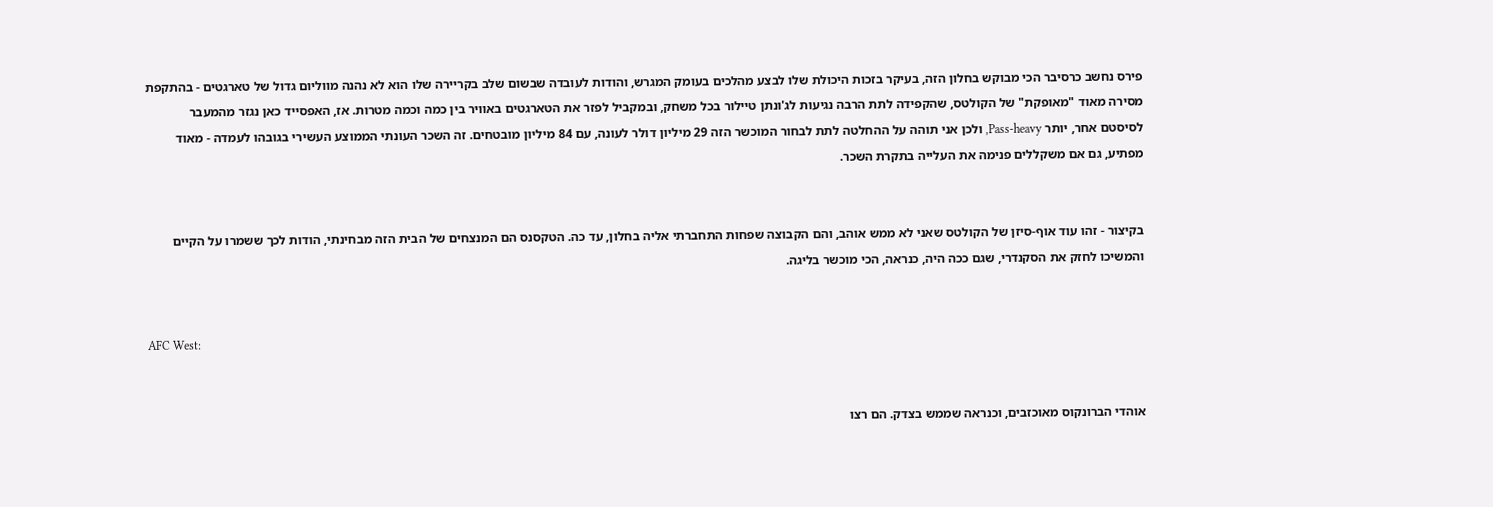פירס נחשב כרסיבר הכי מבוקש בחלון הזה, בעיקר בזכות היכולת שלו לבצע מהלכים בעומק המגרש, והודות לעובדה שבשום שלב בקריירה שלו הוא לא נהנה מווליום גדול של טארגטים - בהתקפת מסירה מאוד "מאופקת" של הקולטס, שהקפידה לתת הרבה נגיעות לג'ונתן טיילור בכל משחק, ובמקביל לפזר את הטארגטים באוויר בין כמה וכמה מטרות. אז, האפסייד כאן נגזר מהמעבר לסיסטם אחר, יותר Pass-heavy, ולכן אני תוהה על ההחלטה לתת לבחור המוכשר הזה 29 מיליון דולר לעונה, עם 84 מיליון מובטחים. זה השכר העונתי הממוצע העשירי בגובהו לעמדה - מאוד מפתיע, גם אם משקללים פנימה את העלייה בתקרת השכר.


בקיצור - זהו עוד אוף-סיזן של הקולטס שאני לא ממש אוהב, והם הקבוצה שפחות התחברתי אליה בחלון, עד כה. הטקסנס הם המנצחים של הבית הזה מבחינתי, הודות לכך ששמרו על הקיים והמשיכו לחזק את הסקנדרי, שגם ככה היה, כנראה, הכי מוכשר בליגה.


AFC West:


אוהדי הברונקוס מאוכזבים, וכנראה שממש בצדק. הם רצו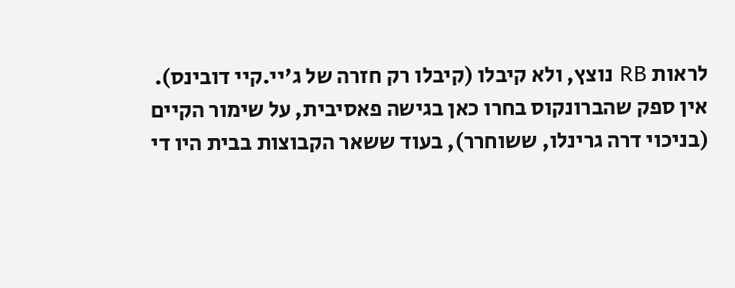לראות RB נוצץ, ולא קיבלו (קיבלו רק חזרה של ג'יי.קיי דובינס). אין ספק שהברונקוס בחרו כאן בגישה פאסיבית, על שימור הקיים (בניכוי דרה גרינלו, ששוחרר), בעוד ששאר הקבוצות בבית היו די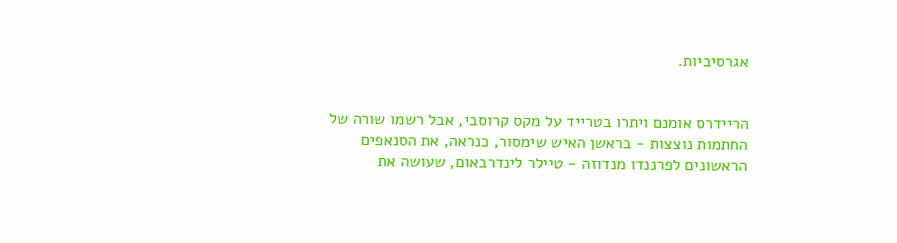אגרסיביות.


הריידרס אומנם ויתרו בטרייד על מקס קרוסבי, אבל רשמו שורה של החתמות נוצצות - בראשן האיש שימסור, כנראה, את הסנאפים הראשונים לפרננדו מנדוזה - טיילר לינדרבאום, שעושה את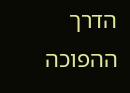הדרך ההפוכה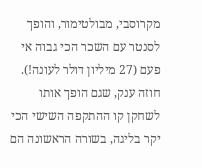מקרוסבי, מבולטימור, והופך לסנטר עם השכר הכי גבוה אי פעם (27 מיליון דולר לעונה!). חוזה ענק, שגם הופך אותו לשחקן קו ההתקפה השישי הכי יקר בליגה, בשורה הראשונה הם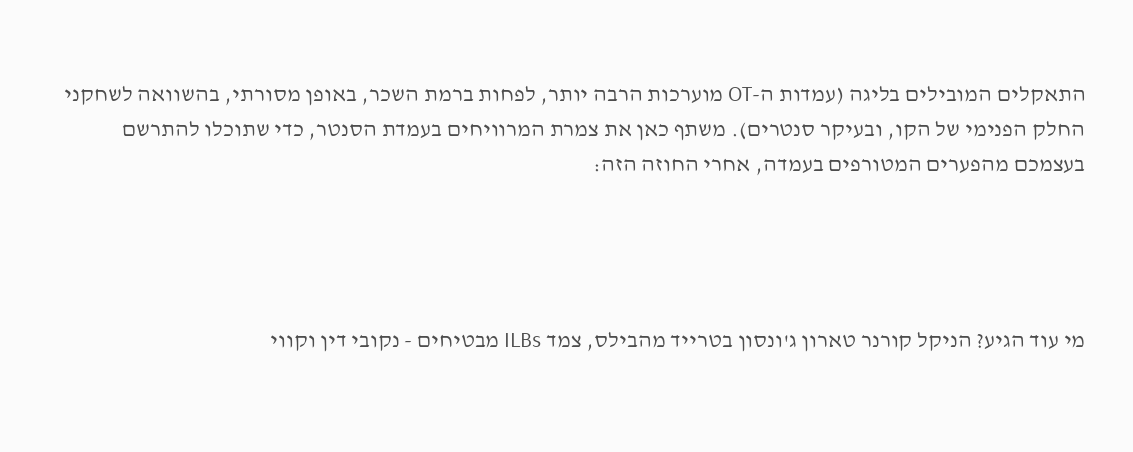התאקלים המובילים בליגה (עמדות ה-OT מוערכות הרבה יותר, לפחות ברמת השכר, באופן מסורתי, בהשוואה לשחקני החלק הפנימי של הקו, ובעיקר סנטרים). משתף כאן את צמרת המרוויחים בעמדת הסנטר, כדי שתוכלו להתרשם בעצמכם מהפערים המטורפים בעמדה, אחרי החוזה הזה:




מי עוד הגיע? הניקל קורנר טארון ג'ונסון בטרייד מהבילס, צמד ILBs מבטיחים - נקובי דין וקווי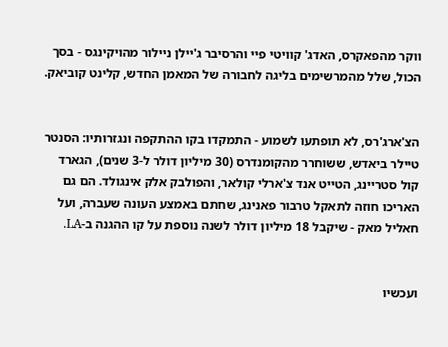ווקר מהפאקרס, האדג' קוויטי פיי והרסיבר ג'יילן ניילור מהויקינגס - בסך הכול, שלל מהמרשימים בליגה לחבורה של המאמן החדש, קלינט קוביאק.


הצ'ארג'רס, לא תופתעו לשמוע - התמקדו בקו ההתקפה ונגזרותיו: הסנטר טיילר ביאדש, ששוחרר מהקומנדרס (30 מיליון דולר ל-3 שנים), הגארד קול סטריינג, הטייט אנד צ'ארלי קולאר, והפולבק אלק אינגולד. הם גם האריכו חוזה לתאקל טרבור פאנינג, שחתם באמצע העונה שעברה, ועל חאליל מאק - שיקבל 18 מיליון דולר לשנה נוספת על קו ההגנה ב-LA.


ועכשיו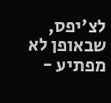לצ'יפס, שבאופן לא מפתיע -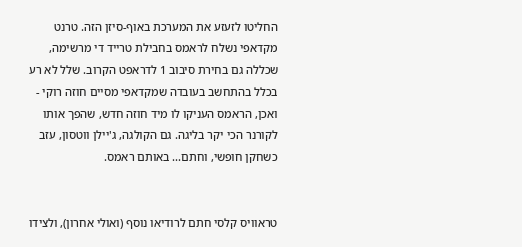החליטו לזעזע את המערכת באוף-סיזן הזה. טרנט מקדאפי נשלח לראמס בחבילת טרייד די מרשימה, שכללה גם בחירת סיבוב 1 לדראפט הקרוב. שלל לא רע בכלל בהתחשב בעובדה שמקדאפי מסיים חוזה רוקי - ואכן, הראמס העניקו לו מיד חוזה חדש, שהפך אותו לקורנר הכי יקר בליגה. גם הקולגה, ג'יילן ווטסון, עזב כשחקן חופשי, וחתם... באותם ראמס.


טראוויס קלסי חתם לרודיאו נוסף (ואולי אחרון), ולצידו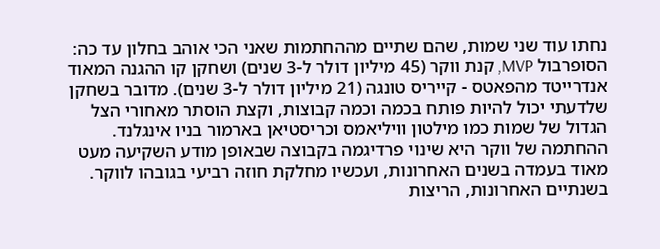נחתו עוד שני שמות, שהם שתיים מההחתמות שאני הכי אוהב בחלון עד כה: הסופרבול MVP, קנת ווקר (45 מיליון דולר ל-3 שנים) ושחקן קו ההגנה המאוד אנדרייטד מהפאטס - קייריס טונגה (21 מיליון דולר ל-3 שנים). מדובר בשחקן שלדעתי יכול להיות פותח בכמה וכמה קבוצות, וקצת הוסתר מאחורי הצל הגדול של שמות כמו מילטון וויליאמס וכריסטיאן בארמור בניו אינגלנד. ההחתמה של ווקר היא שינוי פרדיגמה בקבוצה שבאופן מודע השקיעה מעט מאוד בעמדה בשנים האחרונות, ועכשיו מחלקת חוזה רביעי בגובהו לווקר. בשנתיים האחרונות, הריצות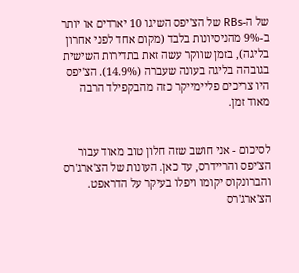של ה-RBs של הצ'יפס השיגו 10 יארדים או יותר ב-9% מהניסיונות בלבד (מקום אחד לפני אחרון בליגה), בזמן שווקר עשה זאת בתדירות השישית בגובהה בליגה בעונה שעברה (14.9%). הצ'יפס היו צריכים פליימייקר כזה מהבקפילד הרבה מאוד זמן.


לסיכום - אני חושב שזה חלון טוב מאוד עבור הצ'יפס והריידרס, עד כאן. העונות של הצ'ארג'רס והברונקוס יקומו ויפלו בעיקר על הדראפט. הצ'ארג'רס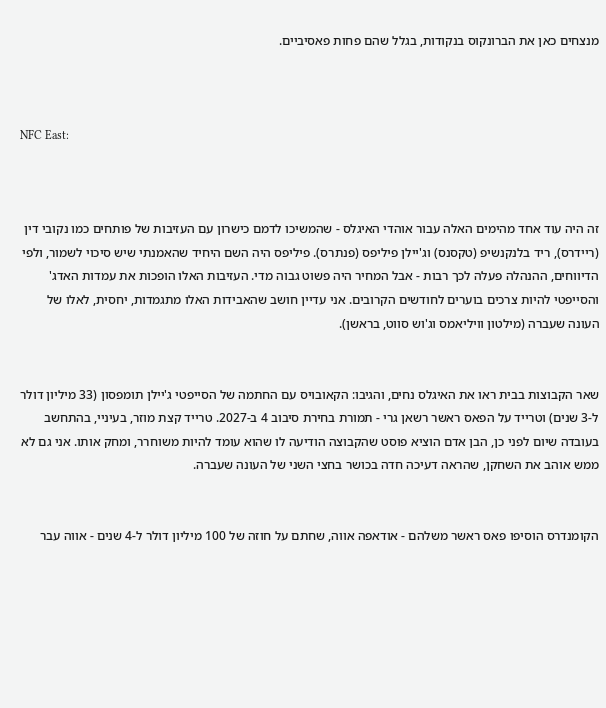מנצחים כאן את הברונקוס בנקודות, בגלל שהם פחות פאסיביים.



NFC East:



זה היה עוד אחד מהימים האלה עבור אוהדי האיגלס - שהמשיכו לדמם כישרון עם העזיבות של פותחים כמו נקובי דין (ריידרס), ריד בלנקנשיפ (טקסנס) וג'יילן פיליפס (פנתרס). פיליפס היה השם היחיד שהאמנתי שיש סיכוי לשמור, ולפי הדיווחים, ההנהלה פעלה לכך רבות - אבל המחיר היה פשוט גבוה מדי. העזיבות האלו הופכות את עמדות האדג' והסייפטי להיות צרכים בוערים לחודשים הקרובים. אני עדיין חושב שהאבידות האלו מתגמדות, יחסית, לאלו של העונה שעברה (מילטון וויליאמס וג'וש סווט, בראשן).


שאר הקבוצות בבית ראו את האיגלס נחים, והגיבו: הקאובויס עם החתמה של הסייפטי ג'יילן תומפסון (33 מיליון דולר ל-3 שנים) וטרייד על הפאס ראשר רשאן גרי - תמורת בחירת סיבוב 4 ב-2027. טרייד קצת מוזר, בעיניי, בהתחשב בעובדה שיום לפני כן, הבן אדם הוציא פוסט שהקבוצה הודיעה לו שהוא עומד להיות משוחרר, ומחק אותו. אני גם לא ממש אוהב את השחקן, שהראה דעיכה חדה בכושר בחצי השני של העונה שעברה.


הקומנדרס הוסיפו פאס ראשר משלהם - אודאפה אווה, שחתם על חוזה של 100 מיליון דולר ל-4 שנים - אווה עבר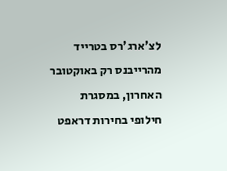לצ'ארג'רס בטרייד מהרייבנס רק באוקטובר האחרון, במסגרת חילופי בחירות דראפט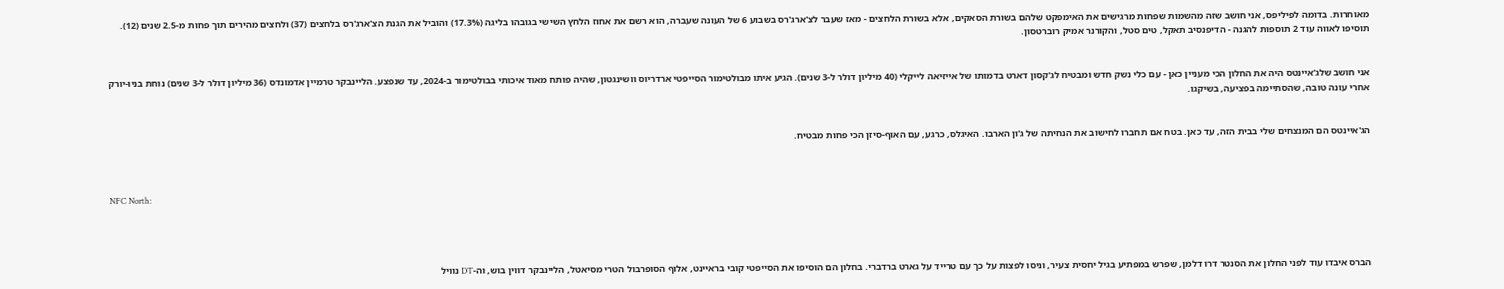מאוחרות. בדומה לפיליפס, אני חושב שזה מהשמות שפחות מרגישים את האימפקט שלהם בשורת הסאקים, אלא בשורת הלחצים - מאז שעבר לצ'ארג'רס בשבוע 6 של העונה שעברה, הוא רשם את אחוז הלחץ השישי בגובהו בליגה (17.3%) והוביל את הגנת הצ'ארג'רס בלחצים (37) ולחצים מהירים תוך פחות מ-2.5 שנים (12). תוסיפו לאווה עוד 2 תוספות להגנה - הדיפנסיב תאקל, טים סטל, והקורנר אמיק רוברטסון.


אני חושב שלג'איינטס היה את החלון הכי מעניין כאן - עם כלי נשק חדש ומבטיח לג'קסון דארט בדמותו של אייזיאה לייקלי (40 מיליון דולר ל-3 שנים). הגיע איתו מבולטימור הסייפטי ארדריוס וושינגטון, שהיה פותח מאוד איכותי בבולטימור ב-2024, עד שנפצע. הליינבקר טרמיין אדמונדס (36 מיליון דולר ל-3 שנים) נוחת בניו-יורק אחרי עונה טובה, שהסתיימה בפציעה, בשיקגו.


הג'איינטס הם המנצחים שלי בבית הזה, עד כאן. בטח אם תחברו לחישוב את הנחיתה של ג'ון הארבו. האיגלס, כרגע, עם האוף-סיזן הכי פחות מבטיח.



NFC North:




הברס איבדו עוד לפני החלון את הסנטר דרו דלמן, שפרש במפתיע בגיל יחסית צעיר, וניסו לפצות על כך עם טרייד על גארט ברדברי. בחלון הם הוסיפו את הסייפטי קובי בראיינט, אלוף הסופרבול הטרי מסיאטל, הליינבקר דווין בוש, וה-DT נוויל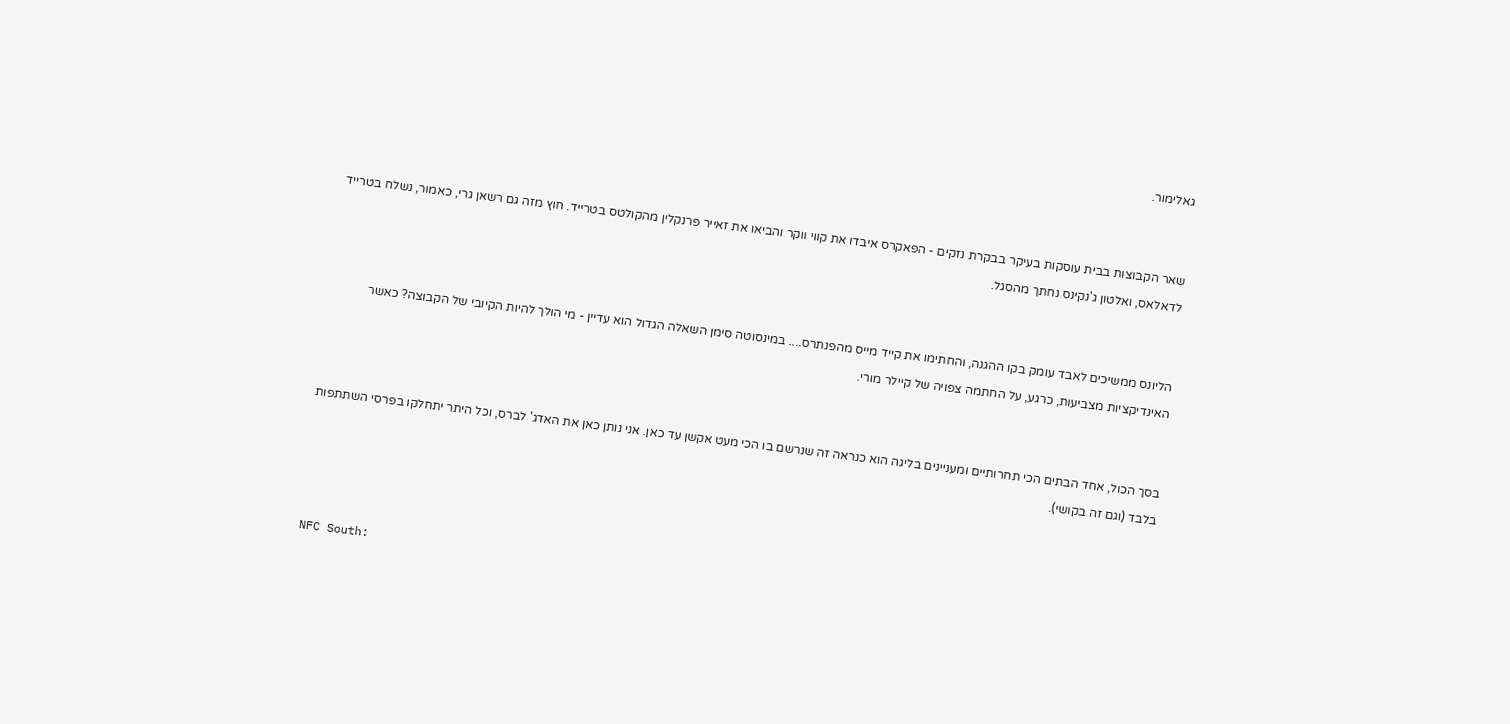גאלימור.


שאר הקבוצות בבית עוסקות בעיקר בבקרת נזקים - הפאקרס איבדו את קווי ווקר והביאו את זאייר פרנקלין מהקולטס בטרייד. חוץ מזה גם רשאן גרי, כאמור, נשלח בטרייד לדאלאס, ואלטון ג'נקינס נחתך מהסגל.


הליונס ממשיכים לאבד עומק בקו ההגנה, והחתימו את קייד מייס מהפנתרס.... במינסוטה סימן השאלה הגדול הוא עדיין - מי הולך להיות הקיובי של הקבוצה? כאשר האינדיקציות מצביעות, כרגע, על החתמה צפויה של קיילר מורי.


בסך הכול, אחד הבתים הכי תחרותיים ומעניינים בליגה הוא כנראה זה שנרשם בו הכי מעט אקשן עד כאן. אני נותן כאן את האדג' לברס, וכל היתר יתחלקו בפרסי השתתפות בלבד (וגם זה בקושי).



NFC South: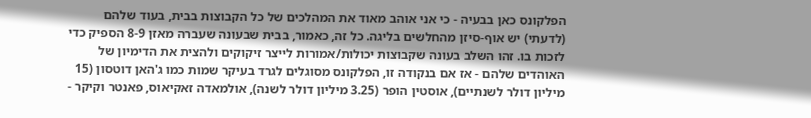הפלקונס כאן בבעיה - כי אני אוהב מאוד את המהלכים של כל הקבוצות בבית, בעוד שלהם (לדעתי) יש אוף-סיזן מהחלשים בליגה. כל זה, כאמור, בבית שבעונה שעברה מאזן 8-9 הספיק כדי לזכות בו. זהו השלב בעונה שקבוצות יכולות/אמורות לייצר זיקוקים ולהצית את הדימיון של האוהדים שלהם - אז אם בנקודה זו, הפלקונס מסוגלים לגרד בעיקר שמות כמו ג'האן דוטסון (15 מיליון דולר לשנתיים), אוסטין הופר (3.25 מיליון דולר לשנה), אולמאדה זאקיאוס, פאנטר וקיקר -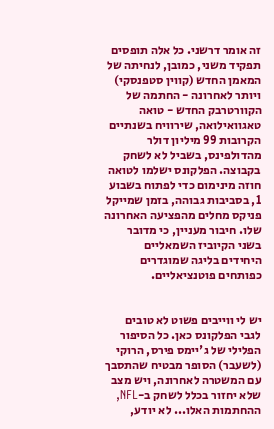זה אומר דרשני. כל אלה תופסים תפקיד משני, כמובן, לנחיתה של המאמן החדש (קווין סטפנסקי) ויותר לאחרונה - החתמה של הקוורטרבק החדש - טואה טאגוואילואה, שירוויח בשנתיים הקרובות 99 מיליון דולר מהדולפינס, בשביל לא לשחק בקבוצה. הפלקונס ישלמו לטואה חוזה מינימום כדי לפתוח בשבוע 1, בסביבות גבוהה, בזמן שמייקל פניקס מחלים מהפציעה האחרונה שלו. חיבור מעניין, כי מדובר בשני הקיוביז השמאליים היחידים בליגה שמוגדרים כפותחים פוטנציאליים.


יש לי ווייבים פשוט לא טובים לגבי הפלקונס כאן. כל הסיפור הפלילי של ג'יימס פירס, הרוקי (לשעבר) הסופר מבטיח שהתסבך עם המשטרה לאחרונה, ויש מצב שלא יחזור בכלל לשחק ב-NFL, ההחתמות האלו... לא יודע,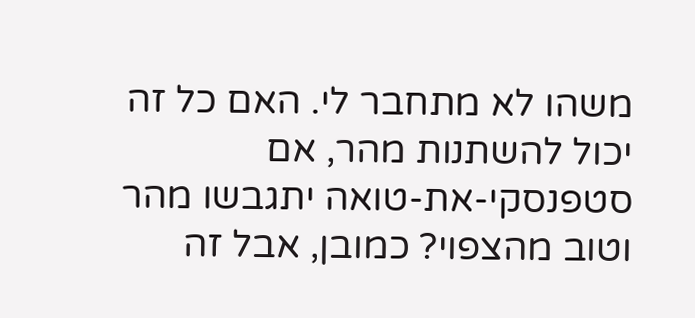משהו לא מתחבר לי. האם כל זה יכול להשתנות מהר, אם סטפנסקי-את-טואה יתגבשו מהר וטוב מהצפוי? כמובן, אבל זה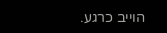הוייב כרגע.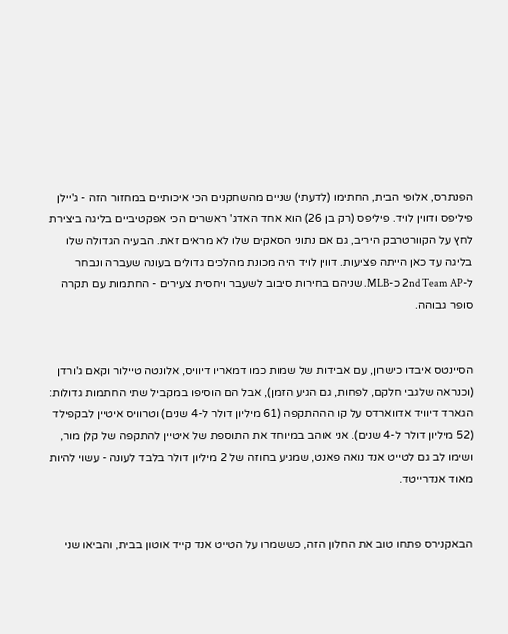הפנתרס, אלופי הבית, החתימו (לדעתי) שניים מהשחקנים הכי איכותיים במחזור הזה - ג'יילן פיליפס ודווין לויד. פיליפס (רק בן 26) הוא אחד האדג' ראשרים הכי אפקטיביים בליגה ביצירת לחץ על הקוורטרבק היריב, גם אם נתוני הסאקים שלו לא מראים זאת. הבעיה הגדולה שלו בליגה עד כאן הייתה פציעות. דווין לויד היה מכונת מהלכים גדולים בעונה שעברה ונבחר ל-2nd Team AP כ-MLB. שניהם בחירות סיבוב לשעבר ויחסית צעירים - החתמות עם תקרה סופר גבוהה.


הסיינטס איבדו כישרון, עם אבידות של שמות כמו דמאריו דיוויס, אלונטה טיילור וקאם ג'ורדן (וכנראה שלגבי חלקם, לפחות, גם הגיע הזמן), אבל הם הוסיפו במקביל שתי החתמות גדולות: הגארד דיוויד אדווארדס על קו הההתקפה (61 מיליון דולר ל-4 שנים) וטרוויס איטיין לבקפילד (52 מיליון דולר ל-4 שנים). אני אוהב במיוחד את התוספת של איטיין להתקפה של קלן מור, ושימו לב גם לטייט אנד נואה פאנט, שמגיע בחוזה של 2 מיליון דולר בלבד לעונה - עשוי להיות מאוד אנדרייטד.


הבאקנירס פתחו טוב את החלון הזה, כששמרו על הטייט אנד קייד אוטון בבית, והביאו שני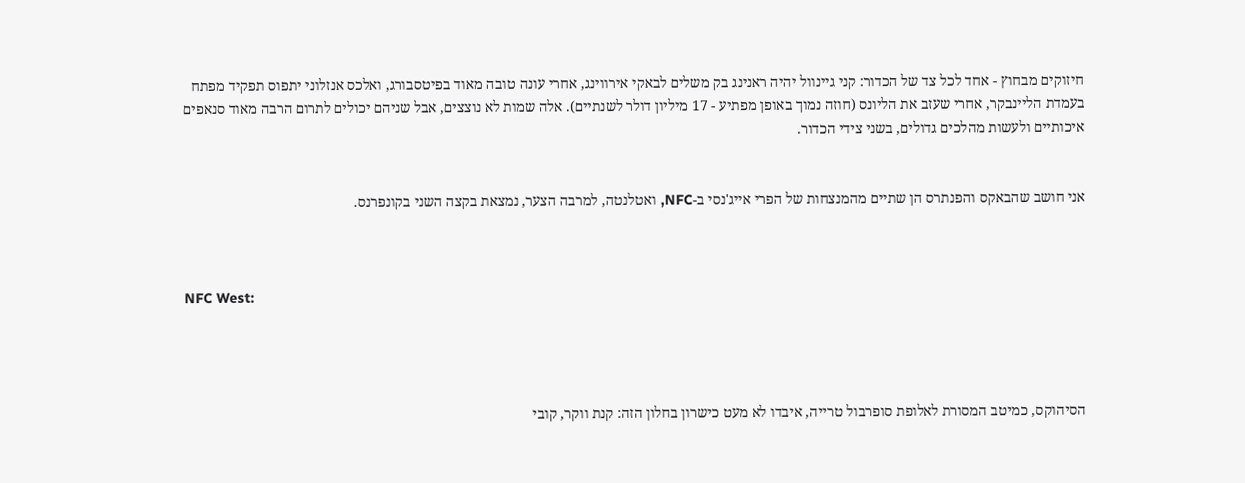חיזוקים מבחוץ - אחד לכל צד של הכדור: קני גיינוול יהיה ראנינג בק משלים לבאקי אירווינג, אחרי עונה טובה מאוד בפיטסבורג, ואלכס אנזלוני יתפוס תפקיד מפתח בעמדת הליינבקר, אחרי שעזב את הליונס (חוזה נמוך באופן מפתיע - 17 מיליון דולר לשנתיים). אלה שמות לא נוצצים, אבל שניהם יכולים לתרום הרבה מאוד סנאפים איכותיים ולעשות מהלכים גדולים, בשני צידי הכדור.


אני חושב שהבאקס והפנתרס הן שתיים מהמנצחות של הפרי אייג'נסי ב-NFC, ואטלנטה, למרבה הצער, נמצאת בקצה השני בקונפרנס.



NFC West:




הסיהוקס, כמיטב המסורת לאלופת סופרבול טרייה, איבדו לא מעט כישרון בחלון הזה: קנת ווקר, קובי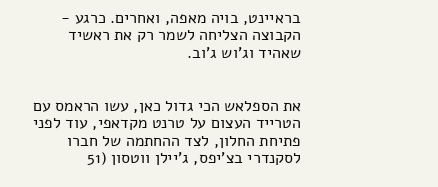בראיינט, בויה מאפה, ואחרים. כרגע - הקבוצה הצליחה לשמר רק את ראשיד שאהיד וג'וש ג'וב.


את הספלאש הכי גדול כאן, עשו הראמס עם הטרייד העצום על טרנט מקדאפי, עוד לפני פתיחת החלון, לצד ההחתמה של חברו לסקנדרי בצ'יפס, ג'יילן ווטסון (51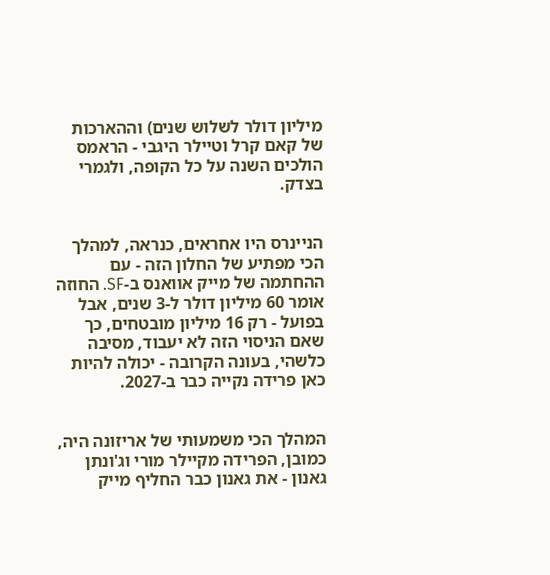מיליון דולר לשלוש שנים) וההארכות של קאם קרל וטיילר היגבי - הראמס הולכים השנה על כל הקופה, ולגמרי בצדק.


הניינרס היו אחראים, כנראה, למהלך הכי מפתיע של החלון הזה - עם ההחתמה של מייק אוואנס ב-SF. החוזה אומר 60 מיליון דולר ל-3 שנים, אבל בפועל - רק 16 מיליון מובטחים, כך שאם הניסוי הזה לא יעבוד, מסיבה כלשהי, בעונה הקרובה - יכולה להיות כאן פרידה נקייה כבר ב-2027.


המהלך הכי משמעותי של אריזונה היה, כמובן, הפרידה מקיילר מורי וג'ונתן גאנון - את גאנון כבר החליף מייק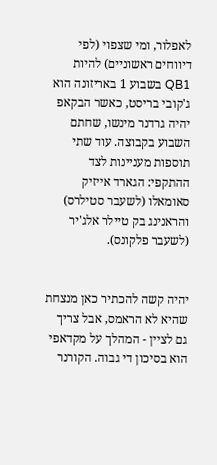לאפלור, ומי שצפוי (לפי דיווחים ראשוניים) להיות QB1 בשבוע 1 באריזונה הוא ג'קובי בריסט, כאשר הבקאפ יהיה גרדנר מינשו, שחתם השבוע בקבוצה. עוד שתי תוספות מעניינות לצד ההתקפי: הגארד אייזיק סאומאלו (לשעבר סטילרס) והראנינג בק טיילר אלג'יר (לשעבר פלקונס).


יהיה קשה להכתיר כאן מנצחת שהיא לא הראמס, אבל צריך גם לציין - המהלך על מקדאפי הוא בסיכון די גבוה. הקורנר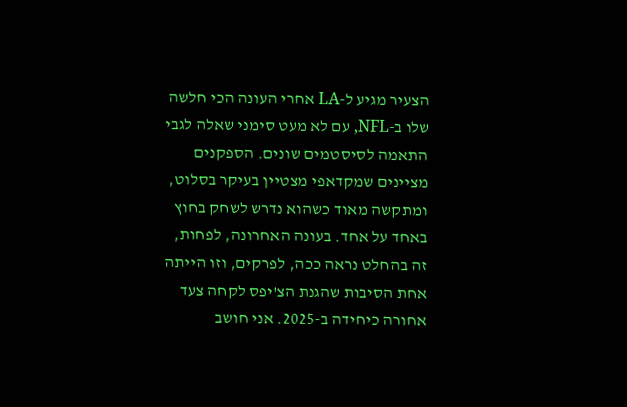הצעיר מגיע ל-LA אחרי העונה הכי חלשה שלו ב-NFL, עם לא מעט סימני שאלה לגבי התאמה לסיסטמים שונים. הספקנים מציינים שמקדאפי מצטיין בעיקר בסלוט, ומתקשה מאוד כשהוא נדרש לשחק בחוץ באחד על אחד. בעונה האחרונה, לפחות, זה בהחלט נראה ככה, לפרקים, וזו הייתה אחת הסיבות שהגנת הצ'יפס לקחה צעד אחורה כיחידה ב-2025. אני חושב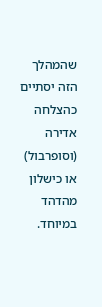שהמהלך הזה יסתיים כהצלחה אדירה (וסופרבול) או כישלון מהדהד במיוחד.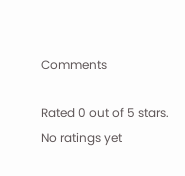Comments

Rated 0 out of 5 stars.
No ratings yet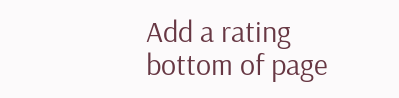Add a rating
bottom of page